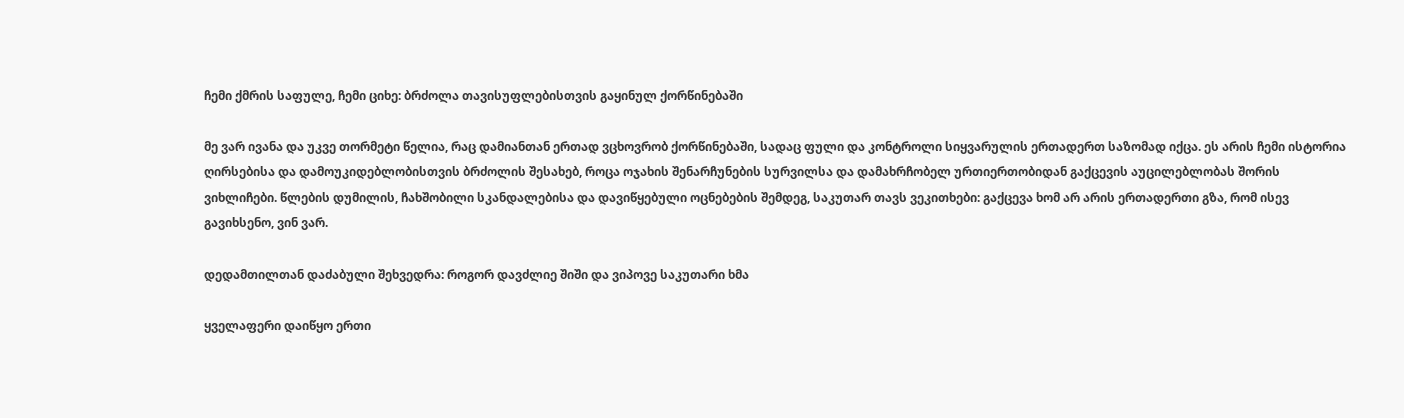ჩემი ქმრის საფულე, ჩემი ციხე: ბრძოლა თავისუფლებისთვის გაყინულ ქორწინებაში

მე ვარ ივანა და უკვე თორმეტი წელია, რაც დამიანთან ერთად ვცხოვრობ ქორწინებაში, სადაც ფული და კონტროლი სიყვარულის ერთადერთ საზომად იქცა. ეს არის ჩემი ისტორია ღირსებისა და დამოუკიდებლობისთვის ბრძოლის შესახებ, როცა ოჯახის შენარჩუნების სურვილსა და დამახრჩობელ ურთიერთობიდან გაქცევის აუცილებლობას შორის ვიხლიჩები. წლების დუმილის, ჩახშობილი სკანდალებისა და დავიწყებული ოცნებების შემდეგ, საკუთარ თავს ვეკითხები: გაქცევა ხომ არ არის ერთადერთი გზა, რომ ისევ გავიხსენო, ვინ ვარ.

დედამთილთან დაძაბული შეხვედრა: როგორ დავძლიე შიში და ვიპოვე საკუთარი ხმა

ყველაფერი დაიწყო ერთი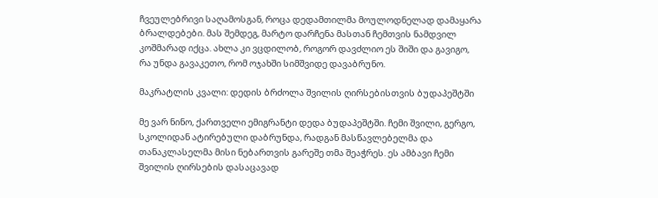ჩვეულებრივი საღამოსგან, როცა დედამთილმა მოულოდნელად დამაყარა ბრალდებები. მას შემდეგ, მარტო დარჩენა მასთან ჩემთვის ნამდვილ კოშმარად იქცა. ახლა კი ვცდილობ, როგორ დავძლიო ეს შიში და გავიგო, რა უნდა გავაკეთო, რომ ოჯახში სიმშვიდე დავაბრუნო.

მაკრატლის კვალი: დედის ბრძოლა შვილის ღირსებისთვის ბუდაპეშტში

მე ვარ ნინო, ქართველი ემიგრანტი დედა ბუდაპეშტში. ჩემი შვილი, გერგო, სკოლიდან ატირებული დაბრუნდა, რადგან მასწავლებელმა და თანაკლასელმა მისი ნებართვის გარეშე თმა შეაჭრეს. ეს ამბავი ჩემი შვილის ღირსების დასაცავად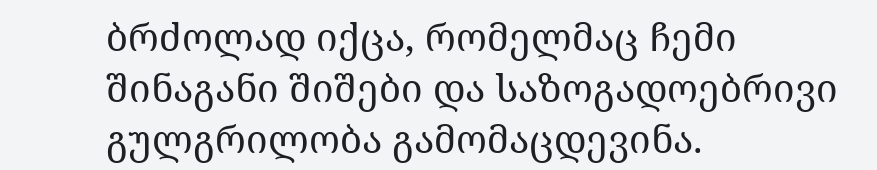ბრძოლად იქცა, რომელმაც ჩემი შინაგანი შიშები და საზოგადოებრივი გულგრილობა გამომაცდევინა.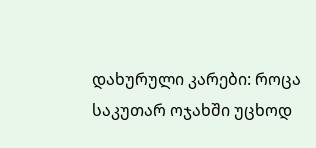დახურული კარები: როცა საკუთარ ოჯახში უცხოდ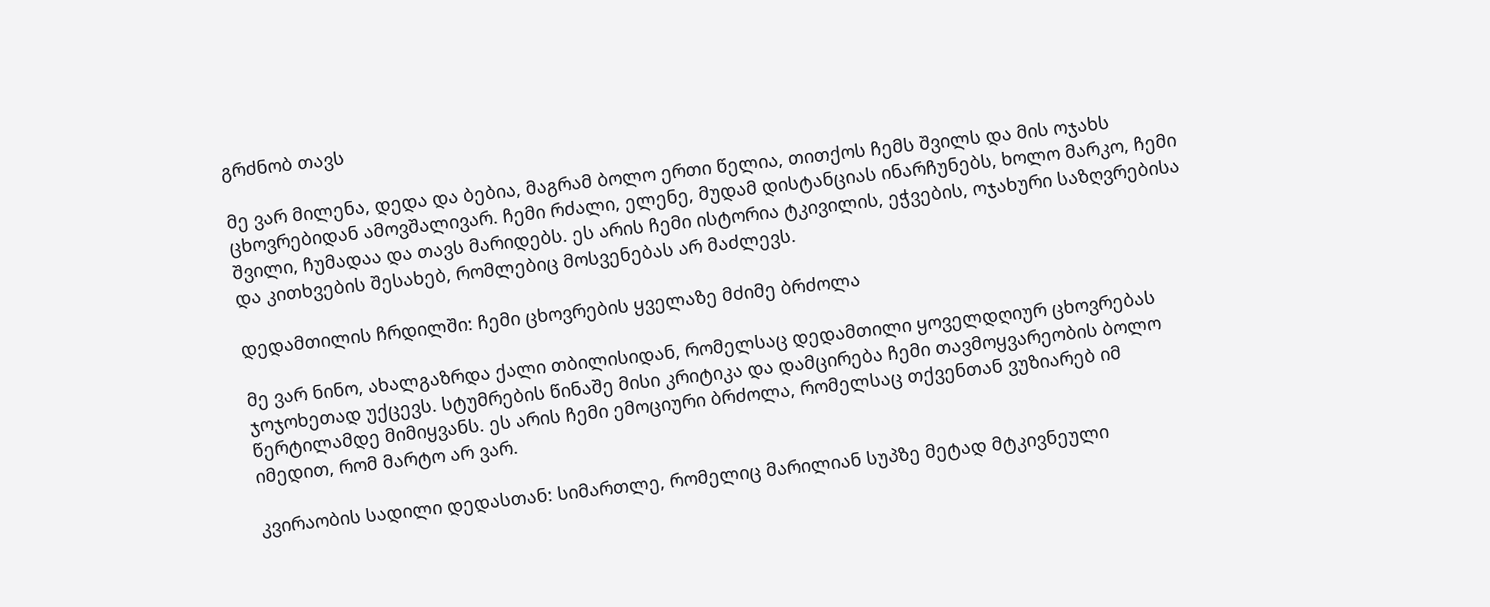გრძნობ თავს

მე ვარ მილენა, დედა და ბებია, მაგრამ ბოლო ერთი წელია, თითქოს ჩემს შვილს და მის ოჯახს ცხოვრებიდან ამოვშალივარ. ჩემი რძალი, ელენე, მუდამ დისტანციას ინარჩუნებს, ხოლო მარკო, ჩემი შვილი, ჩუმადაა და თავს მარიდებს. ეს არის ჩემი ისტორია ტკივილის, ეჭვების, ოჯახური საზღვრებისა და კითხვების შესახებ, რომლებიც მოსვენებას არ მაძლევს.

დედამთილის ჩრდილში: ჩემი ცხოვრების ყველაზე მძიმე ბრძოლა

მე ვარ ნინო, ახალგაზრდა ქალი თბილისიდან, რომელსაც დედამთილი ყოველდღიურ ცხოვრებას ჯოჯოხეთად უქცევს. სტუმრების წინაშე მისი კრიტიკა და დამცირება ჩემი თავმოყვარეობის ბოლო წერტილამდე მიმიყვანს. ეს არის ჩემი ემოციური ბრძოლა, რომელსაც თქვენთან ვუზიარებ იმ იმედით, რომ მარტო არ ვარ.

კვირაობის სადილი დედასთან: სიმართლე, რომელიც მარილიან სუპზე მეტად მტკივნეული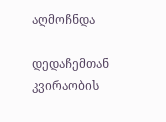აღმოჩნდა

დედაჩემთან კვირაობის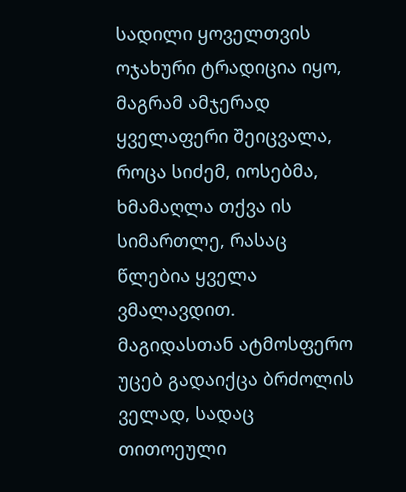სადილი ყოველთვის ოჯახური ტრადიცია იყო, მაგრამ ამჯერად ყველაფერი შეიცვალა, როცა სიძემ, იოსებმა, ხმამაღლა თქვა ის სიმართლე, რასაც წლებია ყველა ვმალავდით. მაგიდასთან ატმოსფერო უცებ გადაიქცა ბრძოლის ველად, სადაც თითოეული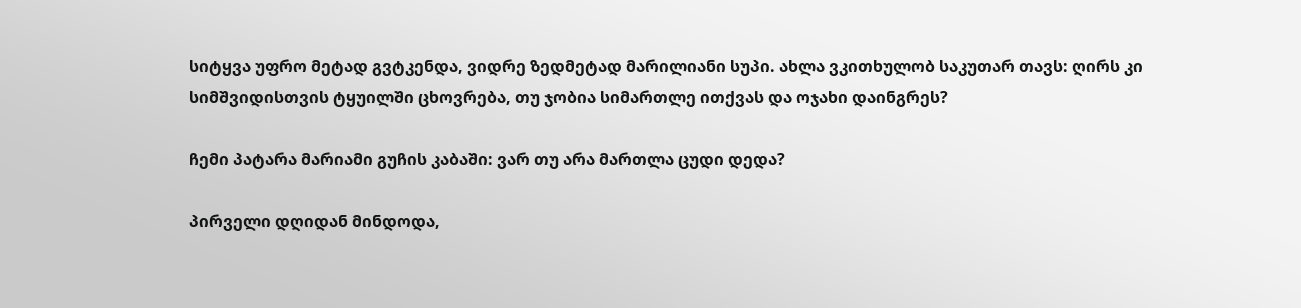სიტყვა უფრო მეტად გვტკენდა, ვიდრე ზედმეტად მარილიანი სუპი. ახლა ვკითხულობ საკუთარ თავს: ღირს კი სიმშვიდისთვის ტყუილში ცხოვრება, თუ ჯობია სიმართლე ითქვას და ოჯახი დაინგრეს?

ჩემი პატარა მარიამი გუჩის კაბაში: ვარ თუ არა მართლა ცუდი დედა?

პირველი დღიდან მინდოდა,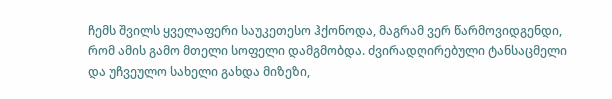ჩემს შვილს ყველაფერი საუკეთესო ჰქონოდა, მაგრამ ვერ წარმოვიდგენდი, რომ ამის გამო მთელი სოფელი დამგმობდა. ძვირადღირებული ტანსაცმელი და უჩვეულო სახელი გახდა მიზეზი,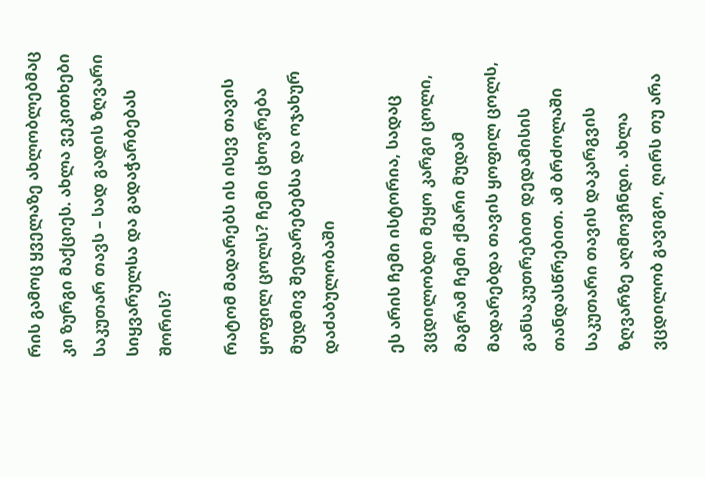რის გამოც ყველაზე ახლობლებმაც კი ზურგი მაქციეს. ახლა ვეკითხები საკუთარ თავს – სად გადის ზღვარი სიყვარულსა და გადაჭარბებას შორის?

რატომ მადარებს ის ისევ თავის ყოფილ ცოლს? ჩემი ცხოვრება მუდმივ შედარებებსა და ოჯახურ დაძაბულობაში

ეს არის ჩემი ისტორია, სადაც ვცდილობდი მეყო კარგი ცოლი, მაგრამ ჩემი ქმარი მუდამ მადარებდა თავის ყოფილ ცოლს, განსაკუთრებით დედამისის თანდასწრებით. ამ ბრძოლაში საკუთარი თავის დაკარგვის ზღვარზე აღმოვჩნდი. ახლა ვცდილობ გავიგო, ღირს თუ არა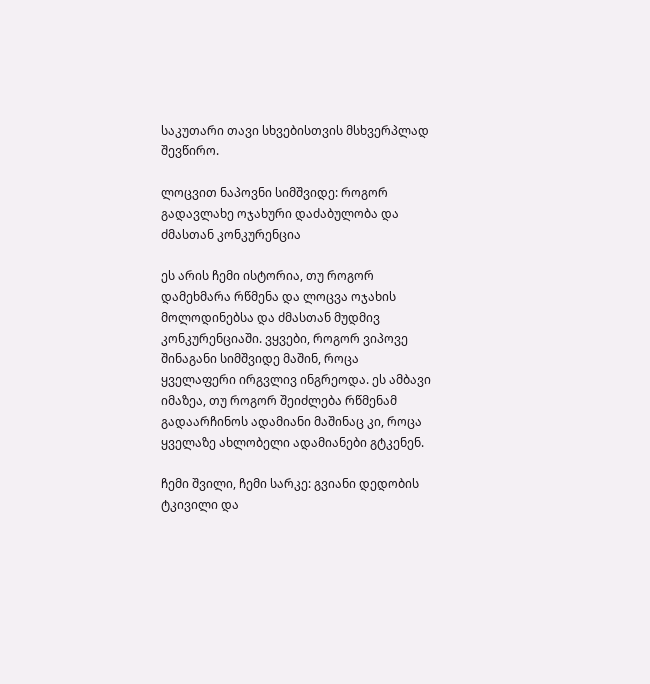საკუთარი თავი სხვებისთვის მსხვერპლად შევწირო.

ლოცვით ნაპოვნი სიმშვიდე: როგორ გადავლახე ოჯახური დაძაბულობა და ძმასთან კონკურენცია

ეს არის ჩემი ისტორია, თუ როგორ დამეხმარა რწმენა და ლოცვა ოჯახის მოლოდინებსა და ძმასთან მუდმივ კონკურენციაში. ვყვები, როგორ ვიპოვე შინაგანი სიმშვიდე მაშინ, როცა ყველაფერი ირგვლივ ინგრეოდა. ეს ამბავი იმაზეა, თუ როგორ შეიძლება რწმენამ გადაარჩინოს ადამიანი მაშინაც კი, როცა ყველაზე ახლობელი ადამიანები გტკენენ.

ჩემი შვილი, ჩემი სარკე: გვიანი დედობის ტკივილი და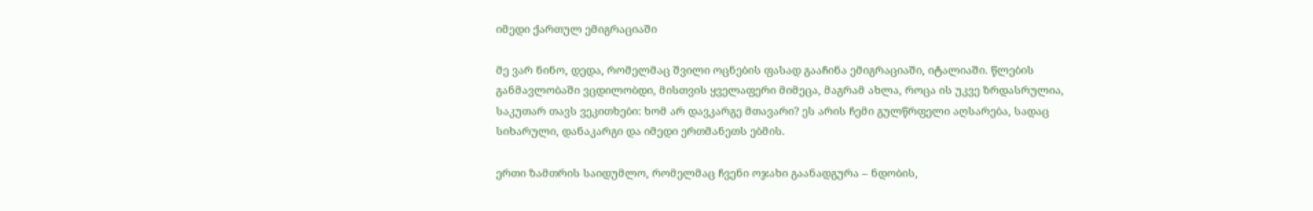იმედი ქართულ ემიგრაციაში

მე ვარ ნინო, დედა, რომელმაც შვილი ოცნების ფასად გააჩინა ემიგრაციაში, იტალიაში. წლების განმავლობაში ვცდილობდი, მისთვის ყველაფერი მიმეცა, მაგრამ ახლა, როცა ის უკვე ზრდასრულია, საკუთარ თავს ვეკითხები: ხომ არ დავკარგე მთავარი? ეს არის ჩემი გულწრფელი აღსარება, სადაც სიხარული, დანაკარგი და იმედი ერთმანეთს ებმის.

ერთი ზამთრის საიდუმლო, რომელმაც ჩვენი ოჯახი გაანადგურა – ნდობის,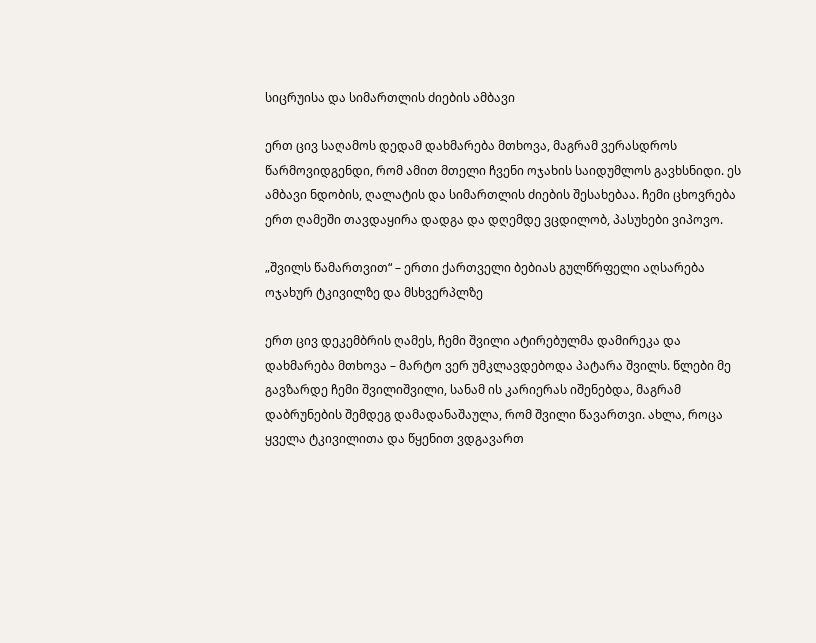სიცრუისა და სიმართლის ძიების ამბავი

ერთ ცივ საღამოს დედამ დახმარება მთხოვა, მაგრამ ვერასდროს წარმოვიდგენდი, რომ ამით მთელი ჩვენი ოჯახის საიდუმლოს გავხსნიდი. ეს ამბავი ნდობის, ღალატის და სიმართლის ძიების შესახებაა. ჩემი ცხოვრება ერთ ღამეში თავდაყირა დადგა და დღემდე ვცდილობ, პასუხები ვიპოვო.

„შვილს წამართვით“ – ერთი ქართველი ბებიას გულწრფელი აღსარება ოჯახურ ტკივილზე და მსხვერპლზე

ერთ ცივ დეკემბრის ღამეს, ჩემი შვილი ატირებულმა დამირეკა და დახმარება მთხოვა – მარტო ვერ უმკლავდებოდა პატარა შვილს. წლები მე გავზარდე ჩემი შვილიშვილი, სანამ ის კარიერას იშენებდა, მაგრამ დაბრუნების შემდეგ დამადანაშაულა, რომ შვილი წავართვი. ახლა, როცა ყველა ტკივილითა და წყენით ვდგავართ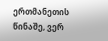ერთმანეთის წინაშე, ვერ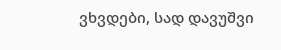ვხვდები, სად დავუშვი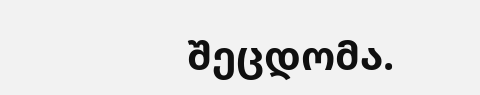შეცდომა.